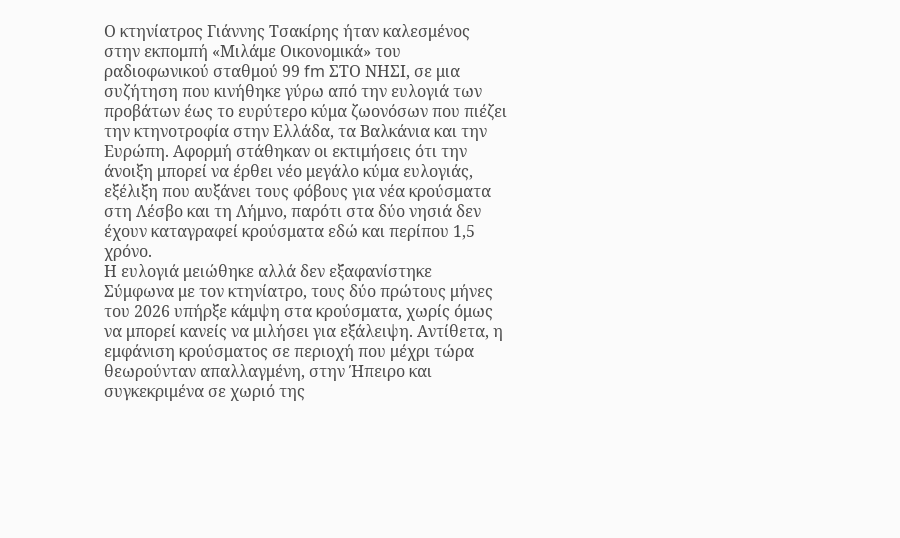Ο κτηνίατρος Γιάννης Τσακίρης ήταν καλεσμένος στην εκπομπή «Μιλάμε Οικονομικά» του ραδιοφωνικού σταθμού 99 fm ΣΤΟ ΝΗΣΙ, σε μια συζήτηση που κινήθηκε γύρω από την ευλογιά των προβάτων έως το ευρύτερο κύμα ζωονόσων που πιέζει την κτηνοτροφία στην Ελλάδα, τα Βαλκάνια και την Ευρώπη. Αφορμή στάθηκαν οι εκτιμήσεις ότι την άνοιξη μπορεί να έρθει νέο μεγάλο κύμα ευλογιάς, εξέλιξη που αυξάνει τους φόβους για νέα κρούσματα στη Λέσβο και τη Λήμνο, παρότι στα δύο νησιά δεν έχουν καταγραφεί κρούσματα εδώ και περίπου 1,5 χρόνο.
Η ευλογιά μειώθηκε αλλά δεν εξαφανίστηκε
Σύμφωνα με τον κτηνίατρο, τους δύο πρώτους μήνες του 2026 υπήρξε κάμψη στα κρούσματα, χωρίς όμως να μπορεί κανείς να μιλήσει για εξάλειψη. Αντίθετα, η εμφάνιση κρούσματος σε περιοχή που μέχρι τώρα θεωρούνταν απαλλαγμένη, στην Ήπειρο και συγκεκριμένα σε χωριό της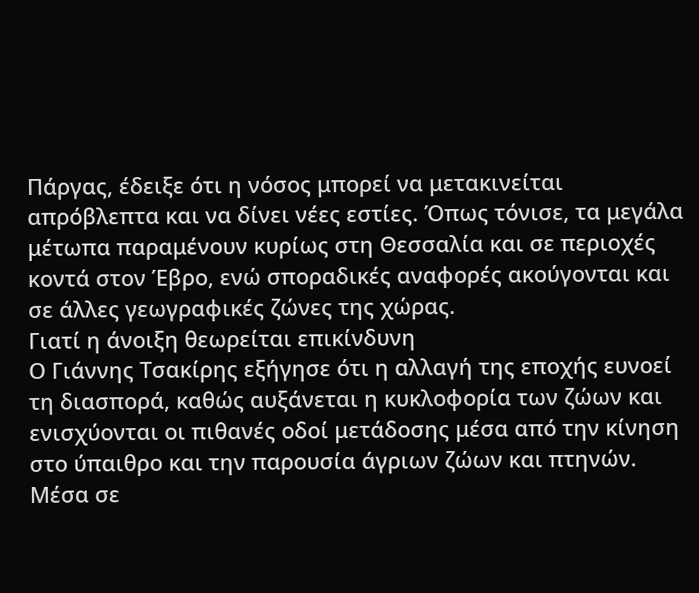Πάργας, έδειξε ότι η νόσος μπορεί να μετακινείται απρόβλεπτα και να δίνει νέες εστίες. Όπως τόνισε, τα μεγάλα μέτωπα παραμένουν κυρίως στη Θεσσαλία και σε περιοχές κοντά στον Έβρο, ενώ σποραδικές αναφορές ακούγονται και σε άλλες γεωγραφικές ζώνες της χώρας.
Γιατί η άνοιξη θεωρείται επικίνδυνη
Ο Γιάννης Τσακίρης εξήγησε ότι η αλλαγή της εποχής ευνοεί τη διασπορά, καθώς αυξάνεται η κυκλοφορία των ζώων και ενισχύονται οι πιθανές οδοί μετάδοσης μέσα από την κίνηση στο ύπαιθρο και την παρουσία άγριων ζώων και πτηνών. Μέσα σε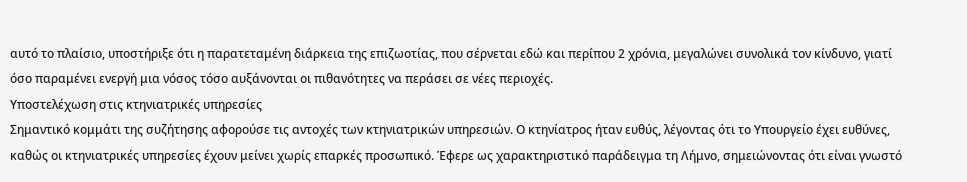αυτό το πλαίσιο, υποστήριξε ότι η παρατεταμένη διάρκεια της επιζωοτίας, που σέρνεται εδώ και περίπου 2 χρόνια, μεγαλώνει συνολικά τον κίνδυνο, γιατί όσο παραμένει ενεργή μια νόσος τόσο αυξάνονται οι πιθανότητες να περάσει σε νέες περιοχές.
Υποστελέχωση στις κτηνιατρικές υπηρεσίες
Σημαντικό κομμάτι της συζήτησης αφορούσε τις αντοχές των κτηνιατρικών υπηρεσιών. Ο κτηνίατρος ήταν ευθύς, λέγοντας ότι το Υπουργείο έχει ευθύνες, καθώς οι κτηνιατρικές υπηρεσίες έχουν μείνει χωρίς επαρκές προσωπικό. Έφερε ως χαρακτηριστικό παράδειγμα τη Λήμνο, σημειώνοντας ότι είναι γνωστό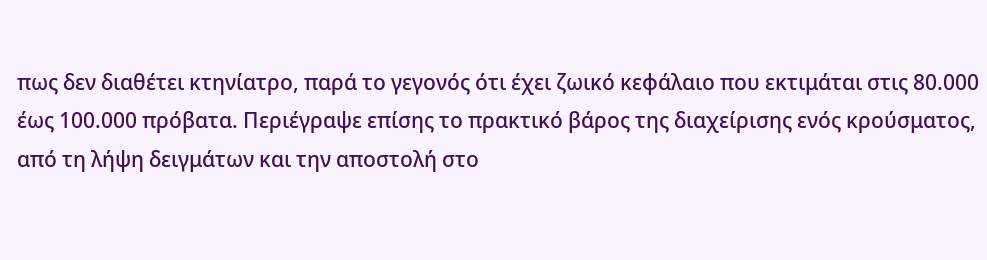πως δεν διαθέτει κτηνίατρο, παρά το γεγονός ότι έχει ζωικό κεφάλαιο που εκτιμάται στις 80.000 έως 100.000 πρόβατα. Περιέγραψε επίσης το πρακτικό βάρος της διαχείρισης ενός κρούσματος, από τη λήψη δειγμάτων και την αποστολή στο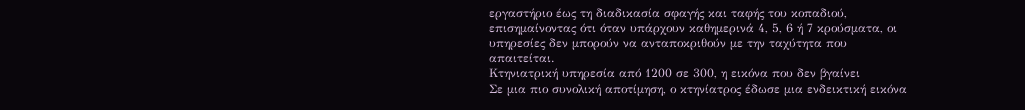εργαστήριο έως τη διαδικασία σφαγής και ταφής του κοπαδιού, επισημαίνοντας ότι όταν υπάρχουν καθημερινά 4, 5, 6 ή 7 κρούσματα, οι υπηρεσίες δεν μπορούν να ανταποκριθούν με την ταχύτητα που απαιτείται.
Κτηνιατρική υπηρεσία από 1200 σε 300, η εικόνα που δεν βγαίνει
Σε μια πιο συνολική αποτίμηση, ο κτηνίατρος έδωσε μια ενδεικτική εικόνα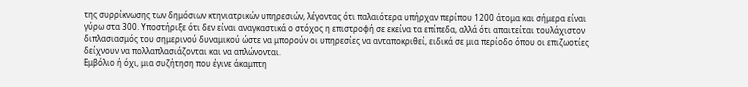της συρρίκνωσης των δημόσιων κτηνιατρικών υπηρεσιών, λέγοντας ότι παλαιότερα υπήρχαν περίπου 1200 άτομα και σήμερα είναι γύρω στα 300. Υποστήριξε ότι δεν είναι αναγκαστικά ο στόχος η επιστροφή σε εκείνα τα επίπεδα, αλλά ότι απαιτείται τουλάχιστον διπλασιασμός του σημερινού δυναμικού ώστε να μπορούν οι υπηρεσίες να ανταποκριθεί, ειδικά σε μια περίοδο όπου οι επιζωοτίες δείχνουν να πολλαπλασιάζονται και να απλώνονται.
Εμβόλιο ή όχι, μια συζήτηση που έγινε άκαμπτη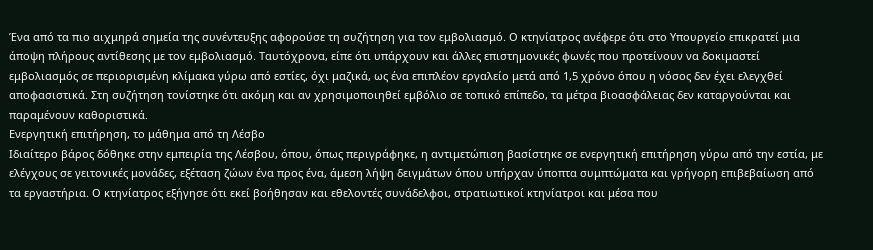Ένα από τα πιο αιχμηρά σημεία της συνέντευξης αφορούσε τη συζήτηση για τον εμβολιασμό. Ο κτηνίατρος ανέφερε ότι στο Υπουργείο επικρατεί μια άποψη πλήρους αντίθεσης με τον εμβολιασμό. Ταυτόχρονα, είπε ότι υπάρχουν και άλλες επιστημονικές φωνές που προτείνουν να δοκιμαστεί εμβολιασμός σε περιορισμένη κλίμακα γύρω από εστίες, όχι μαζικά, ως ένα επιπλέον εργαλείο μετά από 1,5 χρόνο όπου η νόσος δεν έχει ελεγχθεί αποφασιστικά. Στη συζήτηση τονίστηκε ότι ακόμη και αν χρησιμοποιηθεί εμβόλιο σε τοπικό επίπεδο, τα μέτρα βιοασφάλειας δεν καταργούνται και παραμένουν καθοριστικά.
Ενεργητική επιτήρηση, το μάθημα από τη Λέσβο
Ιδιαίτερο βάρος δόθηκε στην εμπειρία της Λέσβου, όπου, όπως περιγράφηκε, η αντιμετώπιση βασίστηκε σε ενεργητική επιτήρηση γύρω από την εστία, με ελέγχους σε γειτονικές μονάδες, εξέταση ζώων ένα προς ένα, άμεση λήψη δειγμάτων όπου υπήρχαν ύποπτα συμπτώματα και γρήγορη επιβεβαίωση από τα εργαστήρια. Ο κτηνίατρος εξήγησε ότι εκεί βοήθησαν και εθελοντές συνάδελφοι, στρατιωτικοί κτηνίατροι και μέσα που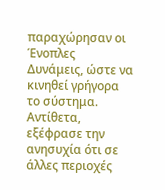παραχώρησαν οι Ένοπλες Δυνάμεις, ώστε να κινηθεί γρήγορα το σύστημα. Αντίθετα, εξέφρασε την ανησυχία ότι σε άλλες περιοχές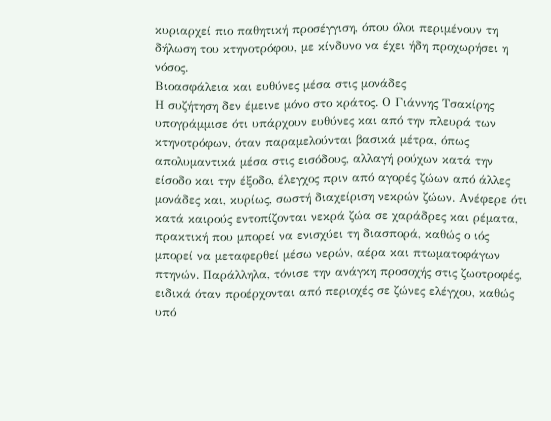κυριαρχεί πιο παθητική προσέγγιση, όπου όλοι περιμένουν τη δήλωση του κτηνοτρόφου, με κίνδυνο να έχει ήδη προχωρήσει η νόσος.
Βιοασφάλεια και ευθύνες μέσα στις μονάδες
Η συζήτηση δεν έμεινε μόνο στο κράτος. Ο Γιάννης Τσακίρης υπογράμμισε ότι υπάρχουν ευθύνες και από την πλευρά των κτηνοτρόφων, όταν παραμελούνται βασικά μέτρα, όπως απολυμαντικά μέσα στις εισόδους, αλλαγή ρούχων κατά την είσοδο και την έξοδο, έλεγχος πριν από αγορές ζώων από άλλες μονάδες και, κυρίως, σωστή διαχείριση νεκρών ζώων. Ανέφερε ότι κατά καιρούς εντοπίζονται νεκρά ζώα σε χαράδρες και ρέματα, πρακτική που μπορεί να ενισχύει τη διασπορά, καθώς ο ιός μπορεί να μεταφερθεί μέσω νερών, αέρα και πτωματοφάγων πτηνών. Παράλληλα, τόνισε την ανάγκη προσοχής στις ζωοτροφές, ειδικά όταν προέρχονται από περιοχές σε ζώνες ελέγχου, καθώς υπό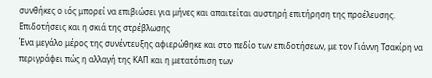συνθήκες ο ιός μπορεί να επιβιώσει για μήνες και απαιτείται αυστηρή επιτήρηση της προέλευσης.
Επιδοτήσεις και η σκιά της στρέβλωσης
Ένα μεγάλο μέρος της συνέντευξης αφιερώθηκε και στο πεδίο των επιδοτήσεων, με τον Γιάννη Τσακίρη να περιγράφει πώς η αλλαγή της ΚΑΠ και η μετατόπιση των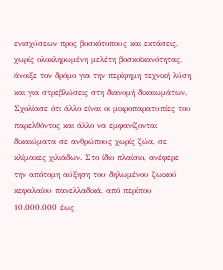ενισχύσεων προς βοσκότοπους και εκτάσεις, χωρίς ολοκληρωμένη μελέτη βοσκοϊκανότητας, άνοιξε τον δρόμο για την περίφημη τεχνική λύση και για στρεβλώσεις στη διανομή δικαιωμάτων. Σχολίασε ότι άλλο είναι οι μικροπαρατυπίες του παρελθόντος και άλλο να εμφανίζονται δικαιώματα σε ανθρώπους χωρίς ζώα, σε κλίμακες χιλιάδων. Στο ίδιο πλαίσιο, ανέφερε την απότομη αύξηση του δηλωμένου ζωικού κεφαλαίου πανελλαδικά, από περίπου 10.000.000 έως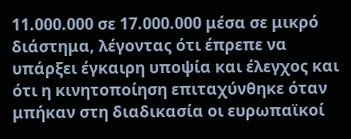11.000.000 σε 17.000.000 μέσα σε μικρό διάστημα, λέγοντας ότι έπρεπε να υπάρξει έγκαιρη υποψία και έλεγχος και ότι η κινητοποίηση επιταχύνθηκε όταν μπήκαν στη διαδικασία οι ευρωπαϊκοί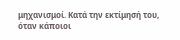μηχανισμοί. Κατά την εκτίμησή του, όταν κάποιοι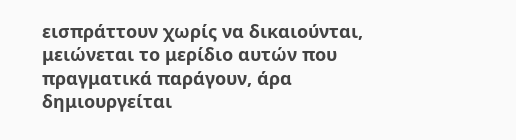εισπράττουν χωρίς να δικαιούνται, μειώνεται το μερίδιο αυτών που πραγματικά παράγουν, άρα δημιουργείται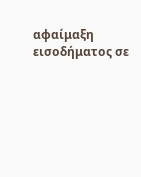αφαίμαξη εισοδήματος σε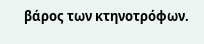βάρος των κτηνοτρόφων.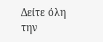Δείτε όλη την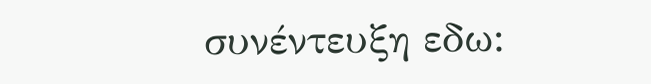συνέντευξη εδω: